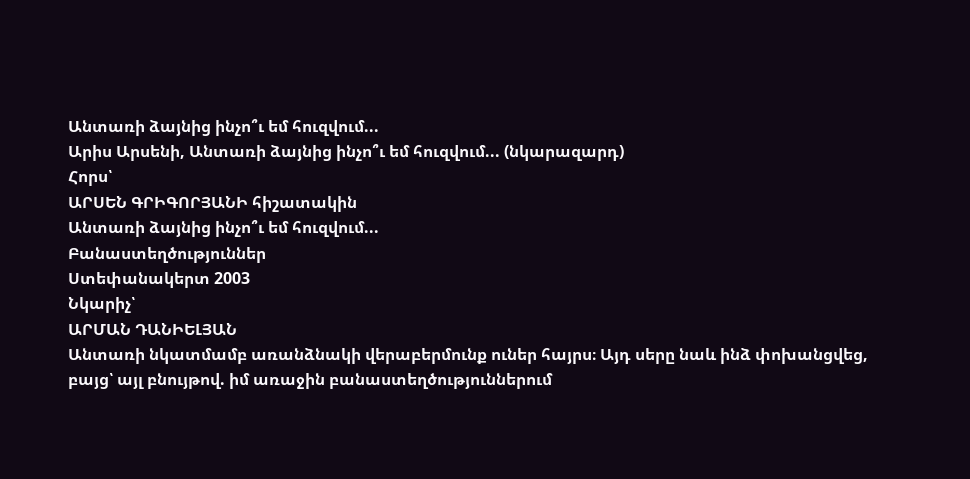Անտառի ձայնից ինչո՞ւ եմ հուզվում...
Արիս Արսենի, Անտառի ձայնից ինչո՞ւ եմ հուզվում... (նկարազարդ)
Հորս՝
ԱՐՍԵՆ ԳՐԻԳՈՐՅԱՆԻ հիշատակին
Անտառի ձայնից ինչո՞ւ եմ հուզվում...
Բանաստեղծություններ
Ստեփանակերտ 2003
Նկարիչ՝
ԱՐՄԱՆ ԴԱՆԻԵԼՅԱՆ
Անտառի նկատմամբ առանձնակի վերաբերմունք ուներ հայրս։ Այդ սերը նաև ինձ փոխանցվեց, բայց՝ այլ բնույթով. իմ առաջին բանաստեղծություններում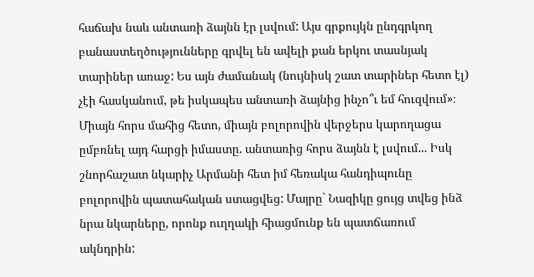հաճախ նաև անտառի ձայնն էր լսվում: Այս գրքույկն ընդգրկող բանաստեղծությունները գրվել են ավելի քան երկու տասնյակ տարիներ առաջ: Ես այն ժամանակ (նույնիսկ շատ տարիներ հետո էլ) չէի հասկանում, թե իսկապես անտառի ձայնից ինչո՞ւ եմ հուզվում»։
Միայն հորս մահից հետո, միայն բոլորովին վերջերս կարողացա ըմբռնել այդ հարցի իմաստը. անտառից հորս ձայնն է լսվում... Իսկ շնորհաշատ նկարիչ Արմանի հետ իմ հեռակա հանդիպունը բոլորովին պատահական ստացվեց: Մայրը` Նազիկը ցույց տվեց ինձ նրա նկարները, որոնք ուղղակի հիացմունք են պատճառում ակնդրին: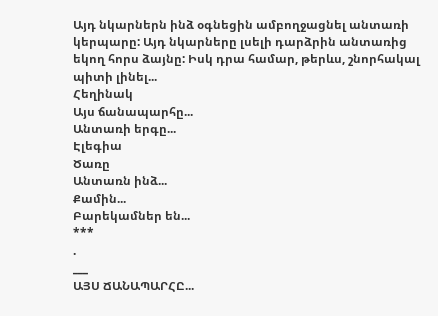Այդ նկարներն ինձ օգնեցին ամբողջացնել անտառի կերպարը: Այդ նկարները լսելի դարձրին անտառից եկող հորս ձայնը: Իսկ դրա համար, թերևս, շնորհակալ պիտի լինել...
Հեղինակ
Այս ճանապարհը...
Անտառի երգը...
Էլեգիա
Ծառը
Անտառն ինձ...
Քամին...
Բարեկամներ են...
***
.
___
ԱՅՍ ՃԱՆԱՊԱՐՀԸ...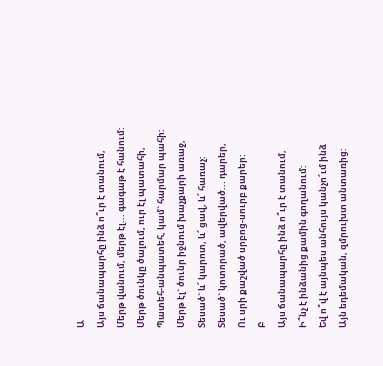Ա
Այս ճանապարհը ինձ ո՞ւր է տանում,
Մերթ վանում, մերթ էլ... գագաթ է հանում:
Մերթ ծունկը ծալում, ուր էլ պատահի,
Պատեհ-անպատեհ, կամ` հարմար պահի:
Մերթ էլ` ծունր իջնում խաչքարի առաջ,
Տեսած` և՜ կարոտ, և՜ ցավ, և՜ հառաչ:
Տեսած` կոտորած, ավերված... դարեր,
Ու սրի քաշված սրբոց-սուրբ քարեր:
Բ
Այս ճանապարհը ինձ ո՞ւր է տանում,
Ի՞նչ է ինձանից քամին գողանում:
Եվ ո՞վ է այնպես անհույս կանչո՜ւմ ինձ
Այն եդեմական, զմրուխտ անտառից: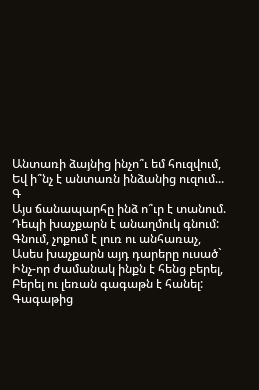Անտառի ձայնից ինչո՞ւ եմ հուզվում,
Եվ ի՞նչ է անտառն ինձանից ուզում...
Գ
Այս ճանապարհը ինձ ո՞ւր է տանում.
Դեպի խաչքարն է անաղմուկ գնում:
Գնում, չոքում է լուռ ու անհառաչ,
Ասես խաչքարն այդ դարերը ուսած`
Ինչ-որ ժամանակ ինքն է հենց բերել,
Բերել ու լեռան գագաթն է հանել:
Գագաթից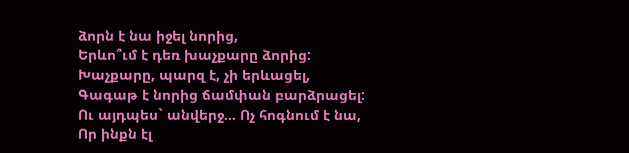ձորն է նա իջել նորից,
Երևո՞ւմ է դեռ խաչքարը ձորից:
Խաչքարը, պարզ է, չի երևացել,
Գագաթ է նորից ճամփան բարձրացել:
Ու այդպես` անվերջ... Ոչ հոգնում է նա,
Որ ինքն էլ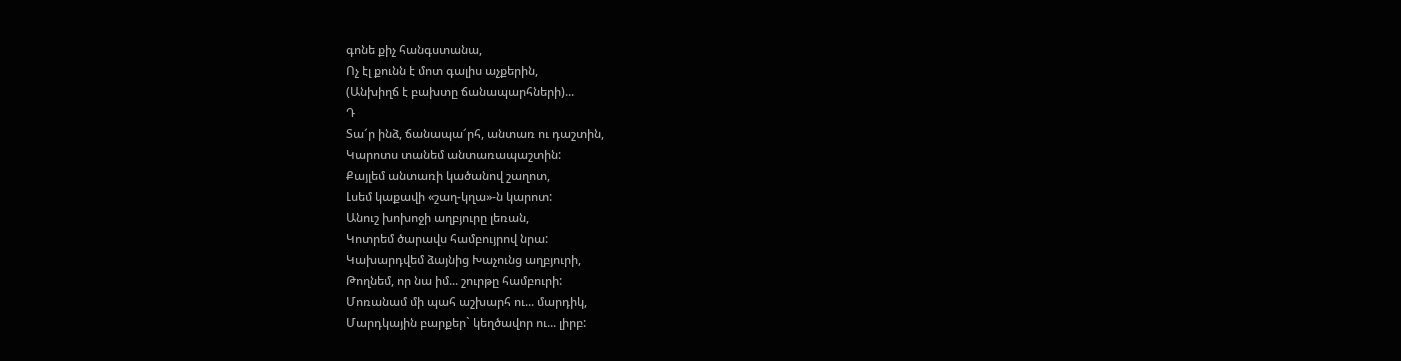գոնե քիչ հանգստանա,
Ոչ էլ քունն է մոտ գալիս աչքերին,
(Անխիղճ է բախտը ճանապարհների)...
Դ
Տա՜ր ինձ, ճանապա՜րհ, անտառ ու դաշտին,
Կարոտս տանեմ անտառապաշտին:
Քայլեմ անտառի կածանով շաղոտ,
Լսեմ կաքավի «շաղ-կղա»-ն կարոտ:
Անուշ խոխոջի աղբյուրը լեռան,
Կոտրեմ ծարավս համբույրով նրա:
Կախարդվեմ ձայնից Խաչունց աղբյուրի,
Թողնեմ, որ նա իմ... շուրթը համբուրի:
Մոռանամ մի պահ աշխարհ ու... մարդիկ,
Մարդկային բարքեր` կեղծավոր ու... լիրբ: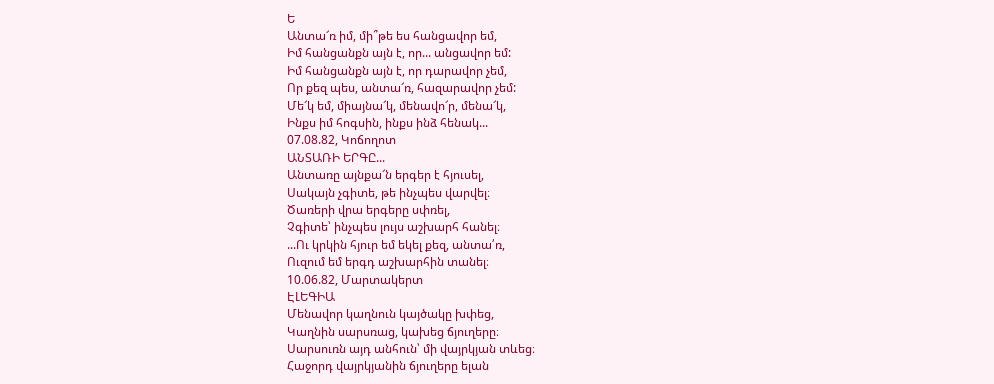Ե
Անտա՜ռ իմ, մի՞թե ես հանցավոր եմ,
Իմ հանցանքն այն է, որ... անցավոր եմ:
Իմ հանցանքն այն է, որ դարավոր չեմ,
Որ քեզ պես, անտա՜ռ, հազարավոր չեմ:
Մե՜կ եմ, միայնա՜կ, մենավո՜ր, մենա՜կ,
Ինքս իմ հոգսին, ինքս ինձ հենակ...
07.08.82, Կոճողոտ
ԱՆՏԱՌԻ ԵՐԳԸ...
Անտառը այնքա՜ն երգեր է հյուսել,
Սակայն չգիտե, թե ինչպես վարվել։
Ծառերի վրա երգերը սփռել,
Չգիտե՝ ինչպես լույս աշխարհ հանել։
...Ու կրկին հյուր եմ եկել քեզ, անտա՛ռ,
Ուզում եմ երգդ աշխարհին տանել։
10.06.82, Մարտակերտ
ԷԼԵԳԻԱ
Մենավոր կաղնուն կայծակը խփեց,
Կաղնին սարսռաց, կախեց ճյուղերը։
Սարսուռն այդ անհուն՝ մի վայրկյան տևեց։
Հաջորդ վայրկյանին ճյուղերը ելան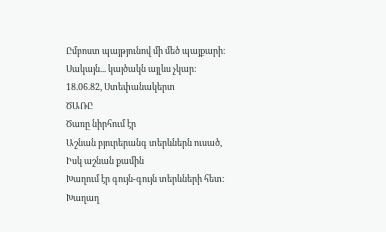Ըմբոստ պայթյունով մի մեծ պայքարի։
Սակայն... կայծակն այլևս չկար։
18.06.82, Ստեփանակերտ
ԾԱՌԸ
Ծառը նիրհում էր
Աշնան բյուրերանգ տերևներն ուսած,
Իսկ աշնան քամին
Խաղում էր գույն-գույն տերևների հետ։
Խաղաղ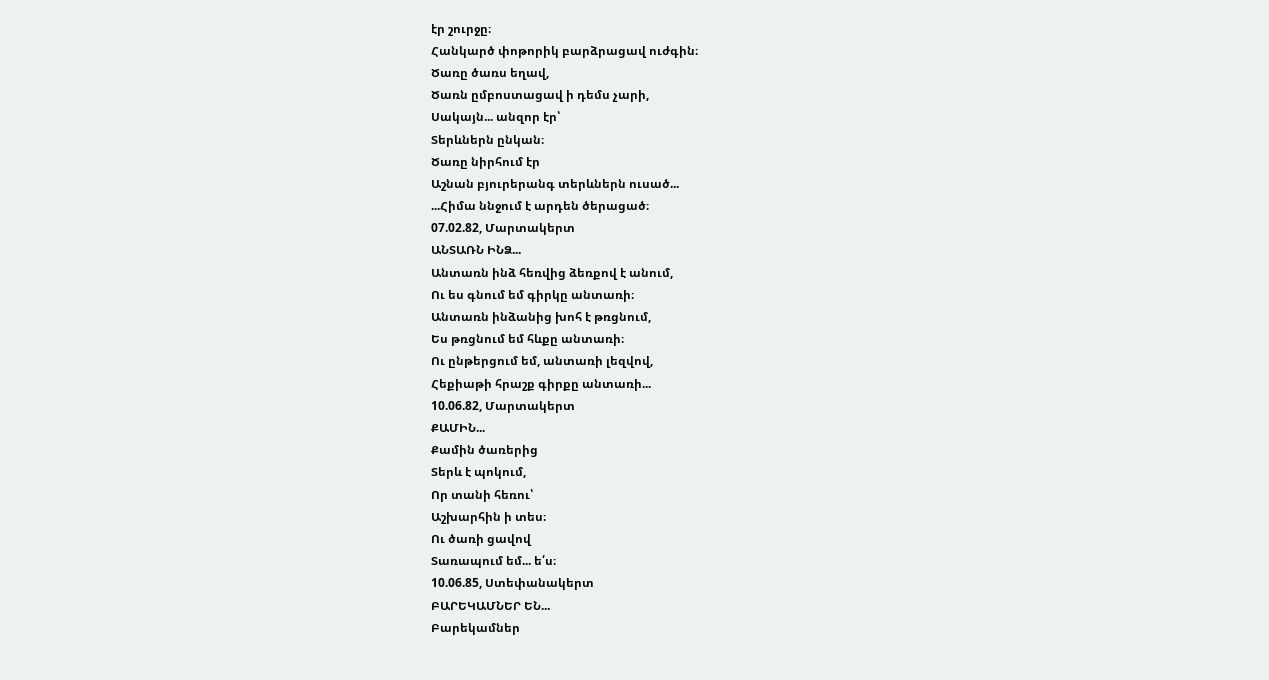էր շուրջը։
Հանկարծ փոթորիկ բարձրացավ ուժգին։
Ծառը ծառս եղավ,
Ծառն ըմբոստացավ ի դեմս չարի,
Սակայն... անզոր էր՝
Տերևներն ընկան։
Ծառը նիրհում էր
Աշնան բյուրերանգ տերևներն ուսած...
...Հիմա ննջում է արդեն ծերացած։
07.02.82, Մարտակերտ
ԱՆՏԱՌՆ ԻՆՁ...
Անտառն ինձ հեռվից ձեռքով է անում,
Ու ես գնում եմ գիրկը անտառի։
Անտառն ինձանից խոհ է թռցնում,
Ես թռցնում եմ հևքը անտառի։
Ու ընթերցում եմ, անտառի լեզվով,
Հեքիաթի հրաշք գիրքը անտառի...
10.06.82, Մարտակերտ
ՔԱՄԻՆ...
Քամին ծառերից
Տերև է պոկում,
Որ տանի հեռու՝
Աշխարհին ի տես։
Ու ծառի ցավով
Տառապում եմ... ե՛ս։
10.06.85, Ստեփանակերտ
ԲԱՐԵԿԱՄՆԵՐ ԵՆ...
Բարեկամներ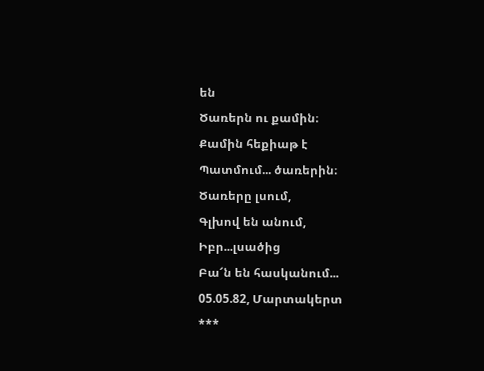են
Ծառերն ու քամին։
Քամին հեքիաթ է
Պատմում... ծառերին։
Ծառերը լսում,
Գլխով են անում,
Իբր...լսածից
Բա՜ն են հասկանում...
05.05.82, Մարտակերտ
***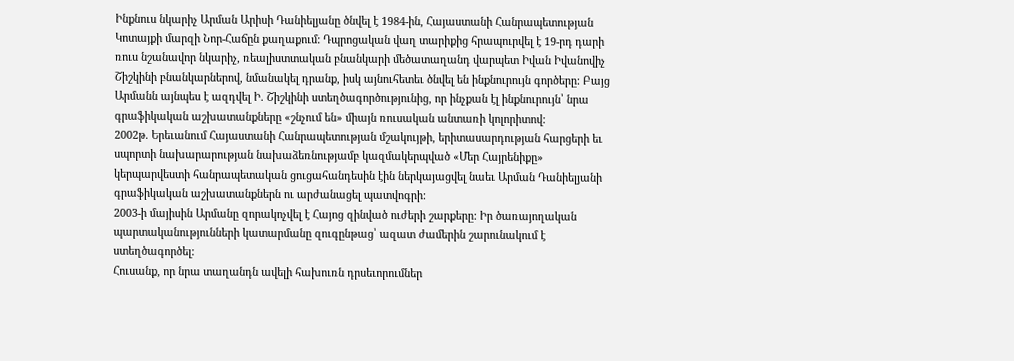Ինքնուս նկարիչ Արման Արիսի Դանիելյանը ծնվել է 1984-ին, Հայաստանի Հանրապետության Կոտայքի մարզի Նոր-Հաճըն քաղաքում: Դպրոցական վաղ տարիքից հրապուրվել է 19-րդ դարի ռուս նշանավոր նկարիչ, ռեալիստտական բնանկարի մեծատաղանդ վարպետ Իվան Իվանովիչ Շիշկինի բնանկարներով, նմանակել դրանք, իսկ այնուհետեւ ծնվել են ինքնուրույն գործերը: Բայց Արմանն այնպես է ազդվել Ի. Շիշկինի ստեղծագործությունից, որ ինչքան էլ ինքնուրույն՝ նրա գրաֆիկական աշխատանքները «շնչում են» միայն ռուսական անտառի կոլորիտով:
2002թ. Երեւանում Հայաստանի Հանրապետության մշակույթի, երիտասարդության հարցերի եւ սպորտի նախարարության նախաձեռնությամբ կազմակերպված «Մեր Հայրենիքը» կերպարվեստի հանրապետական ցուցահանդեսին էին ներկայացվել նաեւ Արման Դանիելյանի գրաֆիկական աշխատանքներն ու արժանացել պատվոգրի:
2003-ի մայիսին Արմանը զորակոչվել է Հայոց զինված ուժերի շարքերը: Իր ծառայողական պարտականությունների կատարմանը զուգընթաց՝ ազատ ժամերին շարունակում է ստեղծագործել:
Հուսանք, որ նրա տաղանդն ավելի հախուռն դրսեւորումներ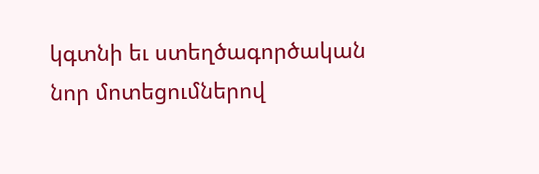կգտնի եւ ստեղծագործական նոր մոտեցումներով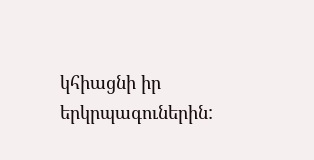կհիացնի իր երկրպագուներին: